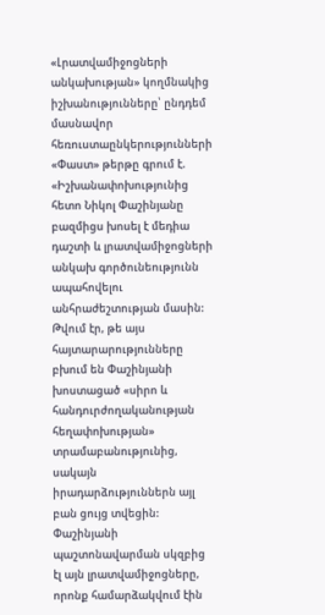«Լրատվամիջոցների անկախության» կողմնակից իշխանությունները՝ ընդդեմ մասնավոր հեռուստաընկերությունների
«Փաստ» թերթը գրում է.
«Իշխանափոխությունից հետո Նիկոլ Փաշինյանը բազմիցս խոսել է մեդիա դաշտի և լրատվամիջոցների անկախ գործունեությունն ապահովելու անհրաժեշտության մասին:
Թվում էր, թե այս հայտարարությունները բխում են Փաշինյանի խոստացած «սիրո և հանդուրժողականության հեղափոխության» տրամաբանությունից, սակայն իրադարձություններն այլ բան ցույց տվեցին:
Փաշինյանի պաշտոնավարման սկզբից էլ այն լրատվամիջոցները, որոնք համարձակվում էին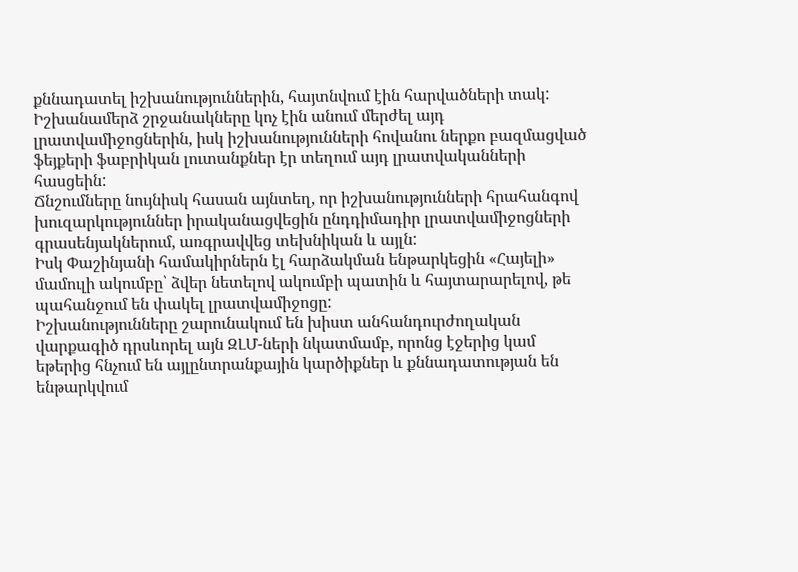քննադատել իշխանություններին, հայտնվում էին հարվածների տակ:
Իշխանամերձ շրջանակները կոչ էին անում մերժել այդ լրատվամիջոցներին, իսկ իշխանությունների հովանու ներքո բազմացված ֆեյքերի ֆաբրիկան լուտանքներ էր տեղում այդ լրատվականների հասցեին:
Ճնշումները նույնիսկ հասան այնտեղ, որ իշխանությունների հրահանգով խուզարկություններ իրականացվեցին ընդդիմադիր լրատվամիջոցների գրասենյակներում, առգրավվեց տեխնիկան և այլն:
Իսկ Փաշինյանի համակիրներն էլ հարձակման ենթարկեցին «Հայելի» մամուլի ակումբը՝ ձվեր նետելով ակումբի պատին և հայտարարելով, թե պահանջում են փակել լրատվամիջոցը:
Իշխանությունները շարունակում են խիստ անհանդուրժողական վարքագիծ դրսևորել այն ԶԼՄ-ների նկատմամբ, որոնց էջերից կամ եթերից հնչում են այլընտրանքային կարծիքներ և քննադատության են ենթարկվում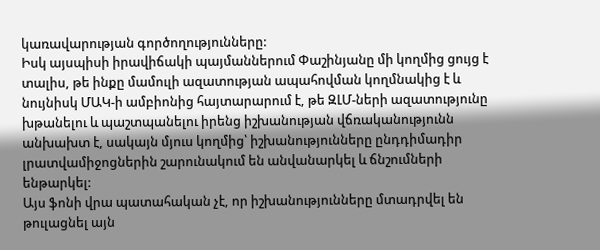կառավարության գործողությունները:
Իսկ այսպիսի իրավիճակի պայմաններում Փաշինյանը մի կողմից ցույց է տալիս, թե ինքը մամուլի ազատության ապահովման կողմնակից է և նույնիսկ ՄԱԿ-ի ամբիոնից հայտարարում է, թե ԶԼՄ-ների ազատությունը խթանելու և պաշտպանելու իրենց իշխանության վճռականությունն անխախտ է, սակայն մյուս կողմից՝ իշխանությունները ընդդիմադիր լրատվամիջոցներին շարունակում են անվանարկել և ճնշումների ենթարկել:
Այս ֆոնի վրա պատահական չէ, որ իշխանությունները մտադրվել են թուլացնել այն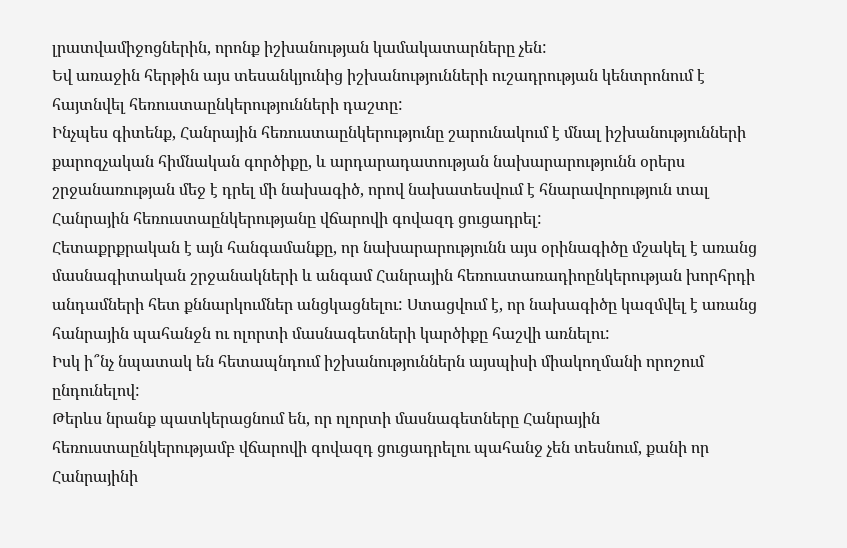լրատվամիջոցներին, որոնք իշխանության կամակատարները չեն:
Եվ առաջին հերթին այս տեսանկյունից իշխանությունների ուշադրության կենտրոնում է հայտնվել հեռուստաընկերությունների դաշտը:
Ինչպես գիտենք, Հանրային հեռուստաընկերությունը շարունակում է մնալ իշխանությունների քարոզչական հիմնական գործիքը, և արդարադատության նախարարությունն օրերս շրջանառության մեջ է դրել մի նախագիծ, որով նախատեսվում է հնարավորություն տալ Հանրային հեռուստաընկերությանը վճարովի գովազդ ցուցադրել:
Հետաքրքրական է այն հանգամանքը, որ նախարարությունն այս օրինագիծը մշակել է առանց մասնագիտական շրջանակների և անգամ Հանրային հեռուստառադիոընկերության խորհրդի անդամների հետ քննարկումներ անցկացնելու: Ստացվում է, որ նախագիծը կազմվել է առանց հանրային պահանջն ու ոլորտի մասնագետների կարծիքը հաշվի առնելու:
Իսկ ի՞նչ նպատակ են հետապնդում իշխանություններն այսպիսի միակողմանի որոշում ընդունելով:
Թերևս նրանք պատկերացնում են, որ ոլորտի մասնագետները Հանրային հեռուստաընկերությամբ վճարովի գովազդ ցուցադրելու պահանջ չեն տեսնում, քանի որ Հանրայինի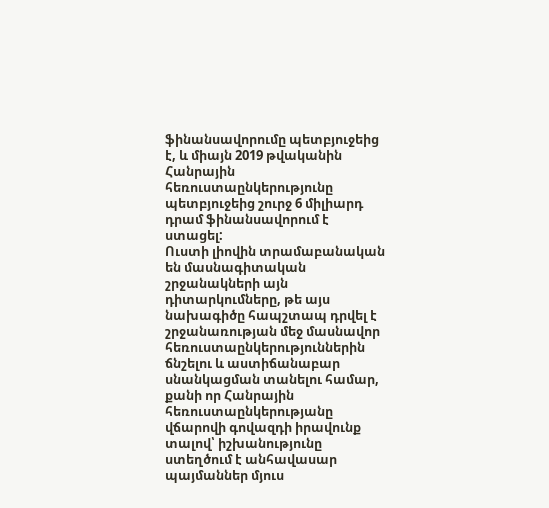ֆինանսավորումը պետբյուջեից է, և միայն 2019 թվականին Հանրային հեռուստաընկերությունը պետբյուջեից շուրջ 6 միլիարդ դրամ ֆինանսավորում է ստացել:
Ուստի լիովին տրամաբանական են մասնագիտական շրջանակների այն դիտարկումները, թե այս նախագիծը հապշտապ դրվել է շրջանառության մեջ մասնավոր հեռուստաընկերություններին ճնշելու և աստիճանաբար սնանկացման տանելու համար, քանի որ Հանրային հեռուստաընկերությանը վճարովի գովազդի իրավունք տալով՝ իշխանությունը ստեղծում է անհավասար պայմաններ մյուս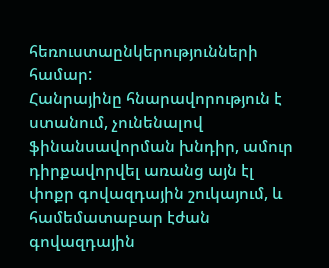հեռուստաընկերությունների համար:
Հանրայինը հնարավորություն է ստանում, չունենալով ֆինանսավորման խնդիր, ամուր դիրքավորվել առանց այն էլ փոքր գովազդային շուկայում, և համեմատաբար էժան գովազդային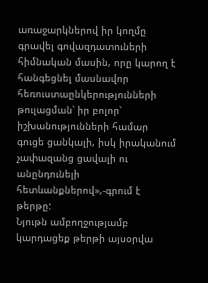առաջարկներով իր կողմը գրավել գովազդատուների հիմնական մասին, որը կարող է հանգեցնել մասնավոր հեռուստաընկերությունների թուլացման՝ իր բոլոր՝ իշխանությունների համար գուցե ցանկալի, իսկ իրականում չափազանց ցավալի ու անընդունելի հետևանքներով»,-գրում է թերթը:
Նյութն ամբողջությամբ կարդացեք թերթի այսօրվա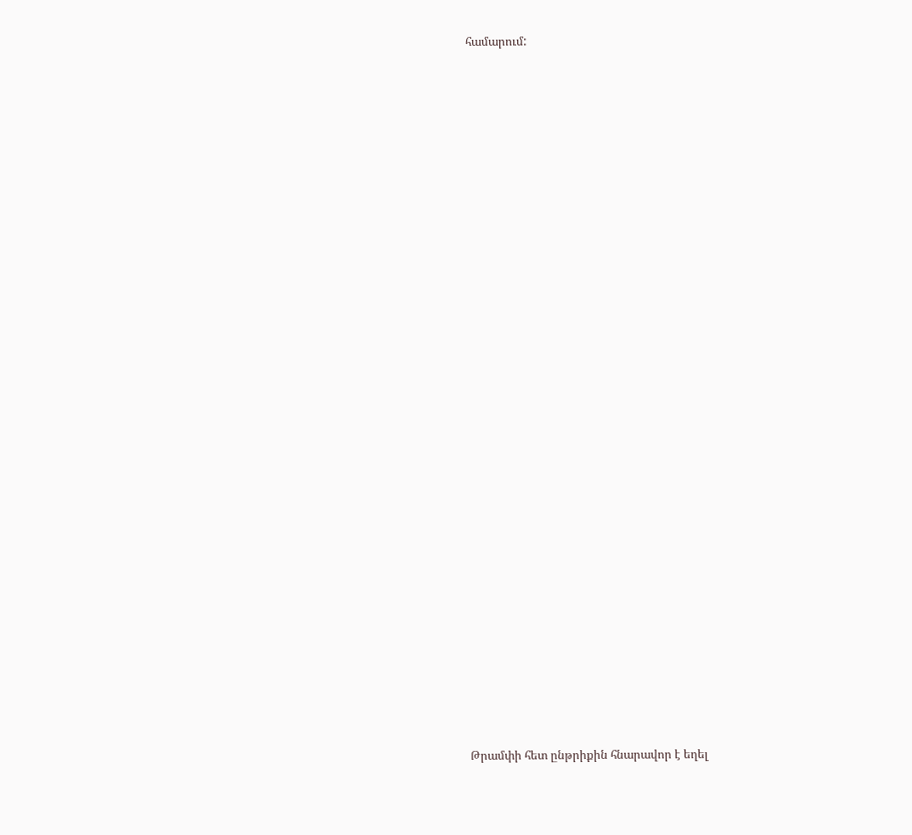համարում:


















































Թրամփի հետ ընթրիքին հնարավոր է եղել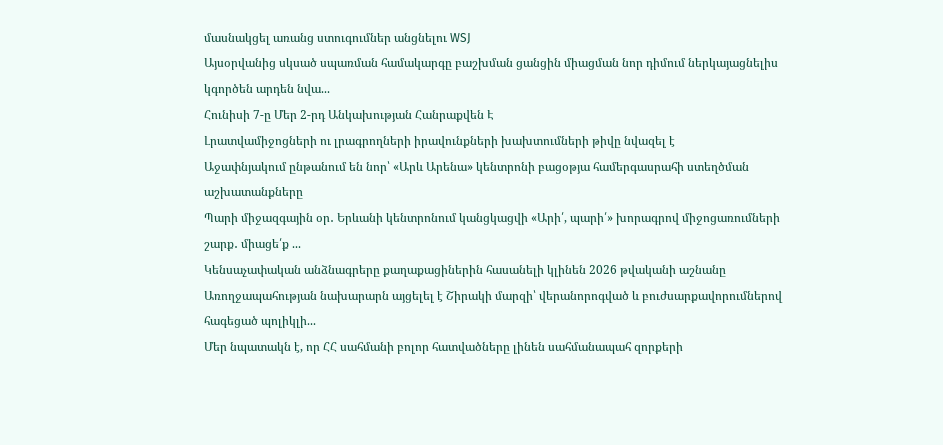մասնակցել առանց ստուգումներ անցնելու WSJ
Այսօրվանից սկսած սպառման համակարգը բաշխման ցանցին միացման նոր դիմում ներկայացնելիս կգործեն արդեն նվա...
Հունիսի 7-ը Մեր 2-րդ Անկախության Հանրաքվեն Է
Լրատվամիջոցների ու լրագրողների իրավունքների խախտումների թիվը նվազել է
Աջափնյակում ընթանում են նոր՝ «Արև Արենա» կենտրոնի բացօթյա համերգասրահի ստեղծման աշխատանքները
Պարի միջազգային օր․ Երևանի կենտրոնում կանցկացվի «Արի՛, պարի՛» խորագրով միջոցառումների շարք․ միացե՛ք ...
Կենսաչափական անձնագրերը քաղաքացիներին հասանելի կլինեն 2026 թվականի աշնանը
Առողջապահության նախարարն այցելել է Շիրակի մարզի՝ վերանորոգված և բուժսարքավորումներով հագեցած պոլիկլի...
Մեր նպատակն է, որ ՀՀ սահմանի բոլոր հատվածները լինեն սահմանապահ զորքերի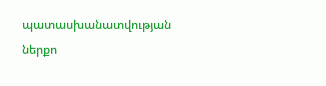պատասխանատվության ներքո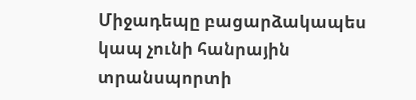Միջադեպը բացարձակապես կապ չունի հանրային տրանսպորտի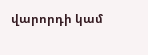վարորդի կամ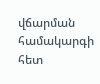վճարման համակարգի հետ